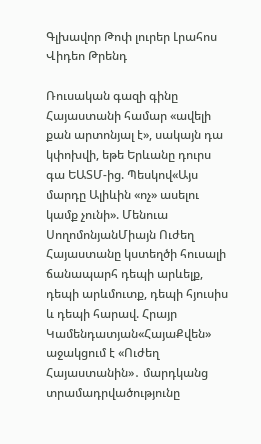Գլխավոր Թոփ լուրեր Լրահոս Վիդեո Թրենդ

Ռուսական գազի գինը Հայաստանի համար «ավելի քան արտոնյալ է», սակայն դա կփոխվի, եթե Երևանը դուրս գա ԵԱՏՄ-ից. Պեսկով«Այս մարդը Ալիևին «ոչ» ասելու կամք չունի». Մենուա ՍողոմոնյանՄիայն Ուժեղ Հայաստանը կստեղծի հուսալի ճանապարհ դեպի արևելք, դեպի արևմուտք, դեպի հյուսիս և դեպի հարավ. Հրայր Կամենդատյան«ՀայաՔվեն» աջակցում է «Ուժեղ Հայաստանին»․ մարդկանց տրամադրվածությունը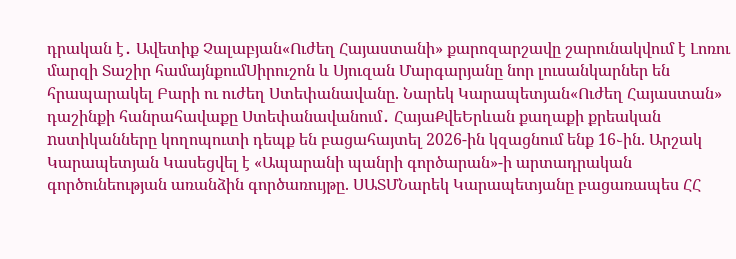դրական է․ Ավետիք Չալաբյան«Ուժեղ Հայաստանի» քարոզարշավը շարունակվում է Լոռու մարզի Տաշիր համայնքումՍիրուշոն և Սյուզան Մարգարյանը նոր լուսանկարներ են հրապարակել Բարի ու ուժեղ Ստեփանավանը. Նարեկ Կարապետյան«Ուժեղ Հայաստան» դաշինքի հանրահավաքը Ստեփանավանում․ ՀայաՔվեԵրևան քաղաքի քրեական nստիկանները կողոպուտի դեպք են բացահայտել 2026-ին կզացնում ենք 16֊ին. Արշակ Կարապետյան Կասեցվել է «Ապարանի պանրի գործարան»-ի արտադրական գործունեության առանձին գործառույթը. ՍԱՏՄՆարեկ Կարապետյանը բացառապես ՀՀ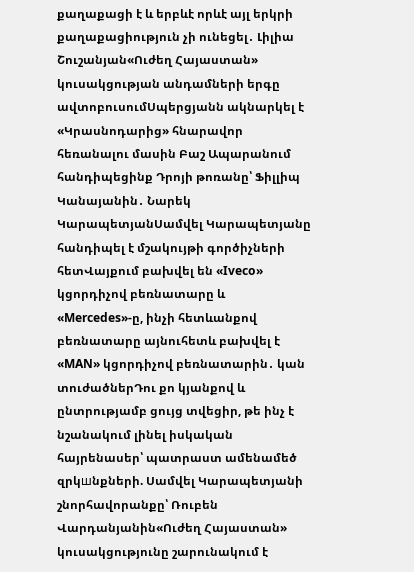քաղաքացի է և երբևէ որևէ այլ երկրի քաղաքացիություն չի ունեցել․ Լիլիա Շուշանյան«Ուժեղ Հայաստան» կուսակցության անդամների երգը ավտոբուսումՍպերցյանն ակնարկել է «Կրասնոդարից» հնարավոր հեռանալու մասին Բաշ Ապարանում հանդիպեցինք Դրոյի թոռանը՝ Ֆիլլիպ Կանայանին․ Նարեկ ԿարապետյանՍամվել Կարապետյանը հանդիպել է մշակույթի գործիչների հետՎայքում բախվել են «Iveco» կցորդիչով բեռնատարը և «Mercedes»-ը, ինչի հետևանքով բեռնատարը այնուհետև բախվել է «MAN» կցորդիչով բեռնատարին․ կան տուժածներԴու քո կյանքով և ընտրությամբ ցույց տվեցիր, թե ինչ է նշանակում լինել իսկական հայրենասեր՝ պատրաստ ամենամեծ զրկшնքների. Սամվել Կարապետյանի շնորհավորանքը՝ Ռուբեն Վարդանյանին«Ուժեղ Հայաստան» կուսակցությունը շարունակում է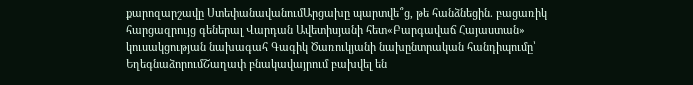քարոզարշավը ՍտեփանավանումԱրցախը պարտվե՞ց, թե հանձնեցին. բացառիկ հարցազրույց գեներալ Վարդան Ավետիսյանի հետ«Բարգավաճ Հայաստան» կուսակցության նախագահ Գագիկ Ծառուկյանի նախընտրական հանդիպումը՝ ԵղեգնաձորումՇաղափ բնակավայրում բախվել են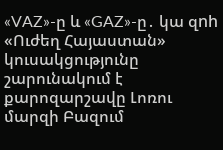«VAZ»-ը և «GAZ»-ը․ կա զnh «Ուժեղ Հայաստան» կուսակցությունը շարունակում է քարոզարշավը Լոռու մարզի Բազում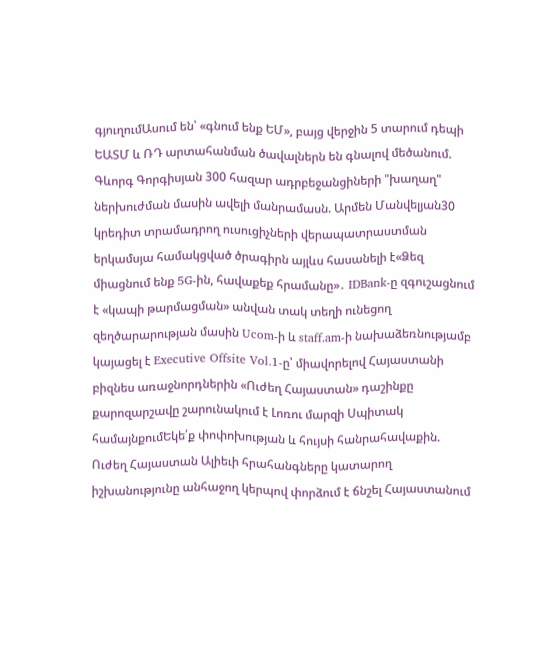գյուղումԱսում են՝ «գնում ենք ԵՄ», բայց վերջին 5 տարում դեպի ԵԱՏՄ և ՌԴ արտահանման ծավալներն են գնալով մեծանում. Գևորգ Գորգիսյան 300 հազար ադրբեջանցիների "խաղաղ" ներխուժման մասին ավելի մանրամասն. Արմեն Մանվելյան30 կրեդիտ տրամադրող ուսուցիչների վերապատրաստման երկամսյա համակցված ծրագիրն այլևս հասանելի է«Ձեզ միացնում ենք 5G-ին, հավաքեք հրամանը»․ IDBank-ը զգուշացնում է «կապի թարմացման» անվան տակ տեղի ունեցող զեղծարարության մասին Ucom-ի և staff.am-ի նախաձեռնությամբ կայացել է Executive Offsite Vol.1-ը՝ միավորելով Հայաստանի բիզնես առաջնորդներին «Ուժեղ Հայաստան» դաշինքը քարոզարշավը շարունակում է Լոռու մարզի Սպիտակ համայնքումԵկե՛ք փոփոխության և հույսի հանրահավաքին. Ուժեղ Հայաստան Ալիեւի հրահանգները կատարող իշխանությունը անհաջող կերպով փորձում է ճնշել Հայաստանում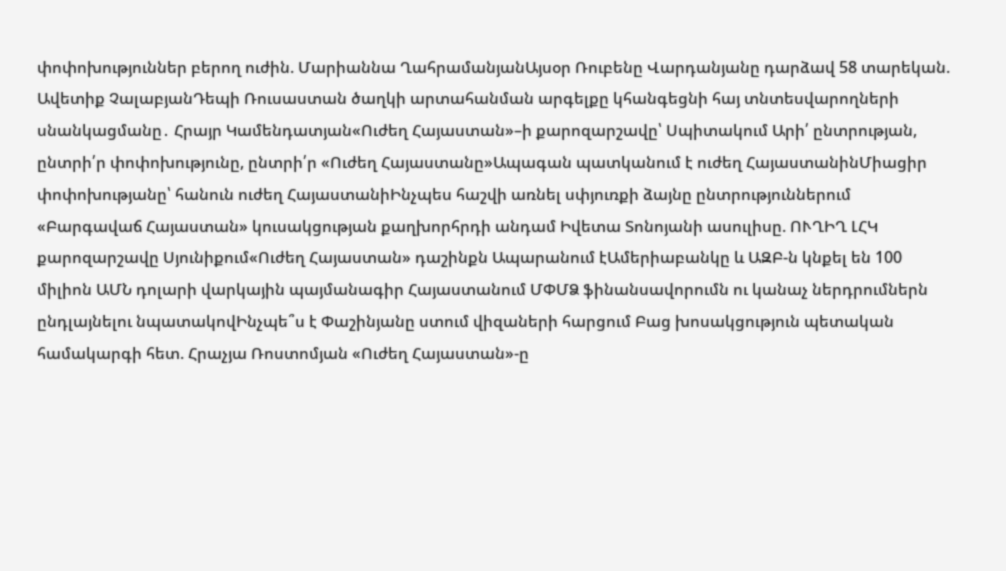փոփոխություններ բերող ուժին. Մարիաննա ՂահրամանյանԱյսօր Ռուբենը Վարդանյանը դարձավ 58 տարեկան. Ավետիք ՉալաբյանԴեպի Ռուսաստան ծաղկի արտահանման արգելքը կհանգեցնի հայ տնտեսվարողների սնանկացմանը․ Հրայր Կամենդատյան«Ուժեղ Հայաստան»–ի քարոզարշավը՝ Սպիտակում Արի՛ ընտրության, ընտրի՛ր փոփոխությունը, ընտրի՛ր «Ուժեղ Հայաստանը»Ապագան պատկանում է ուժեղ ՀայաստանինՄիացիր փոփոխությանը՝ հանուն ուժեղ ՀայաստանիԻնչպես հաշվի առնել սփյուռքի ձայնը ընտրություններում «Բարգավաճ Հայաստան» կուսակցության քաղխորհրդի անդամ Իվետա Տոնոյանի ասուլիսը. ՈՒՂԻՂ ԼՀԿ քարոզարշավը Սյունիքում«Ուժեղ Հայաստան» դաշինքն Ապարանում էԱմերիաբանկը և ԱԶԲ-ն կնքել են 100 միլիոն ԱՄՆ դոլարի վարկային պայմանագիր Հայաստանում ՄՓՄՁ ֆինանսավորումն ու կանաչ ներդրումներն ընդլայնելու նպատակովԻնչպե՞ս է Փաշինյանը ստում վիզաների հարցում Բաց խոսակցություն պետական համակարգի հետ. Հրաչյա Ռոստոմյան «Ուժեղ Հայաստան»-ը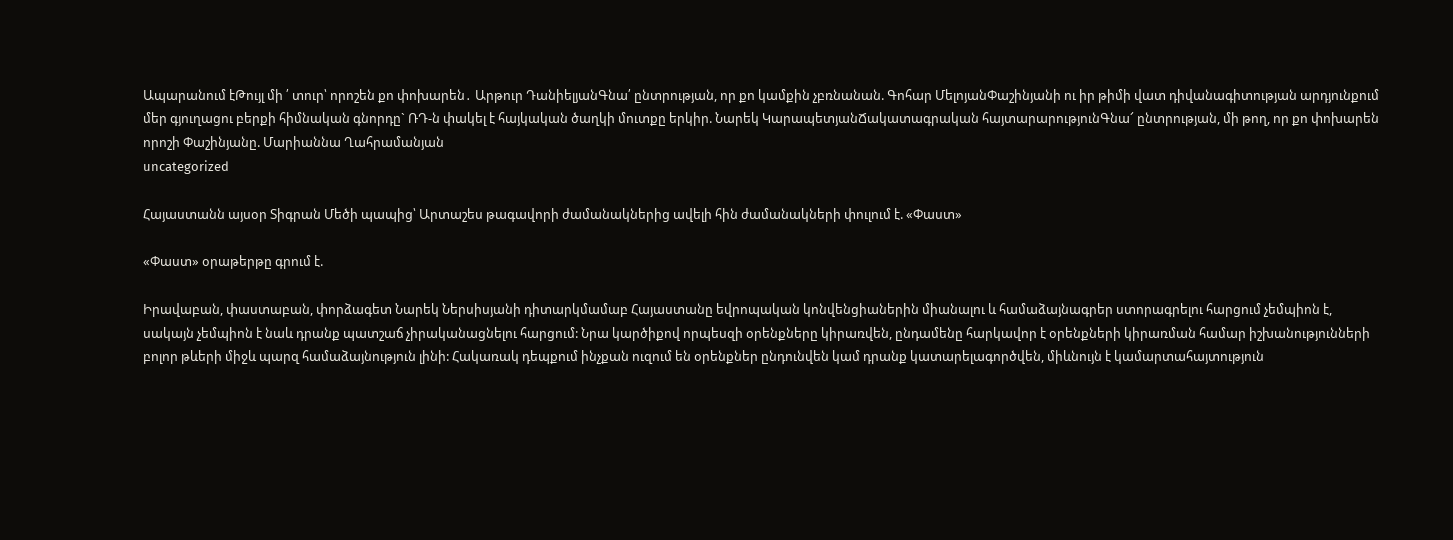Ապարանում էԹույլ մի ՛ տուր՝ որոշեն քո փոխարեն․ Արթուր ԴանիելյանԳնա՛ ընտրության, որ քո կամքին չբռնանան. Գոհար ՄելոյանՓաշինյանի ու իր թիմի վատ դիվանագիտության արդյունքում մեր գյուղացու բերքի հիմնական գնորդը` ՌԴ-ն փակել է հայկական ծաղկի մուտքը երկիր. Նարեկ ԿարապետյանՃակատագրական հայտարարությունԳնա՜ ընտրության, մի թող, որ քո փոխարեն որոշի Փաշինյանը. Մարիաննա Ղահրամանյան
uncategorized

Հայաստանն այսօր Տիգրան Մեծի պապից՝ Արտաշես թագավորի ժամանակներից ավելի հին ժամանակների փուլում է. «Փաստ»

«Փաստ» օրաթերթը գրում է.

Իրավաբան, փաստաբան, փորձագետ Նարեկ Ներսիսյանի դիտարկմամաբ Հայաստանը եվրոպական կոնվենցիաներին միանալու և համաձայնագրեր ստորագրելու հարցում չեմպիոն է, սակայն չեմպիոն է նաև դրանք պատշաճ չիրականացնելու հարցում: Նրա կարծիքով որպեսզի օրենքները կիրառվեն, ընդամենը հարկավոր է օրենքների կիրառման համար իշխանությունների բոլոր թևերի միջև պարզ համաձայնություն լինի: Հակառակ դեպքում ինչքան ուզում են օրենքներ ընդունվեն կամ դրանք կատարելագործվեն, միևնույն է կամարտահայտություն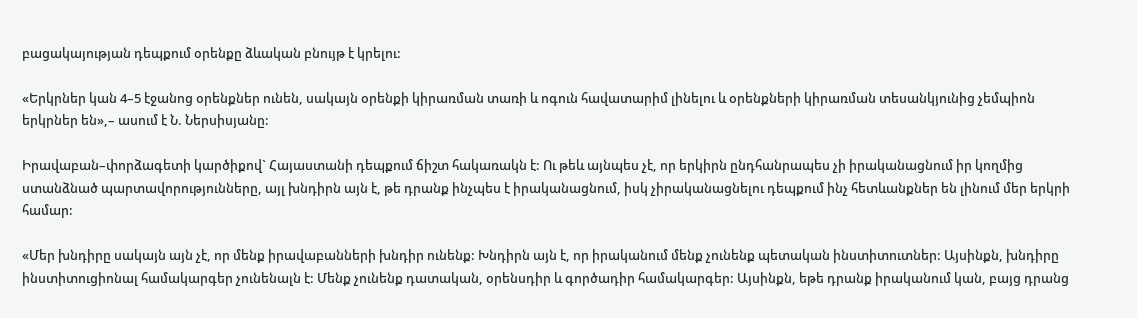բացակայության դեպքում օրենքը ձևական բնույթ է կրելու:

«Երկրներ կան 4–5 էջանոց օրենքներ ունեն, սակայն օրենքի կիրառման տառի և ոգուն հավատարիմ լինելու և օրենքների կիրառման տեսանկյունից չեմպիոն երկրներ են»,– ասում է Ն. Ներսիսյանը:

Իրավաբան–փորձագետի կարծիքով` Հայաստանի դեպքում ճիշտ հակառակն է: Ու թեև այնպես չէ, որ երկիրն ընդհանրապես չի իրականացնում իր կողմից ստանձնած պարտավորությունները, այլ խնդիրն այն է, թե դրանք ինչպես է իրականացնում, իսկ չիրականացնելու դեպքում ինչ հետևանքներ են լինում մեր երկրի համար:

«Մեր խնդիրը սակայն այն չէ, որ մենք իրավաբանների խնդիր ունենք: Խնդիրն այն է, որ իրականում մենք չունենք պետական ինստիտուտներ: Այսինքն, խնդիրը ինստիտուցիոնալ համակարգեր չունենալն է: Մենք չունենք դատական, օրենսդիր և գործադիր համակարգեր: Այսինքն, եթե դրանք իրականում կան, բայց դրանց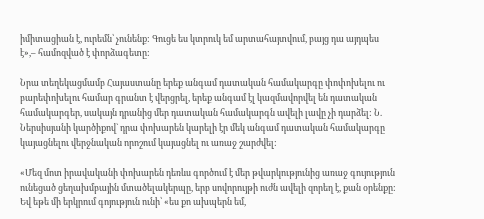իմիտացիան է, ուրեմն՝ չունենք: Գուցե ես կտրուկ եմ արտահայտվում, բայց դա այդպես է»,– համոզված է փորձագետը:

Նրա տեղեկացմամբ Հայաստանը երեք անգամ դատական համակարգը փոփոխելու ու բարեփոխելու համար գրանտ է վերցրել, երեք անգամ էլ կազմավորվել են դատական համակարգեր, սակայն դրանից մեր դատական համակարգն ավելի լավը չի դարձել: Ն. Ներսիսյանի կարծիքով` դրա փոխարեն կարելի էր մեկ անգամ դատական համակարգը կայացնելու վերջնական որոշում կայացնել ու առաջ շարժվել:

«Մեզ մոտ իրավականի փոխարեն դեռևս գործում է մեր թվարկությունից առաջ գույություն ունեցած ցեղախմբային մտածելակերպը, երբ սովորույթի ուժն ավելի զորեղ է, քան օրենքը: Եվ եթե մի երկրում գոյություն ունի՝ «ես քո ախպերն եմ,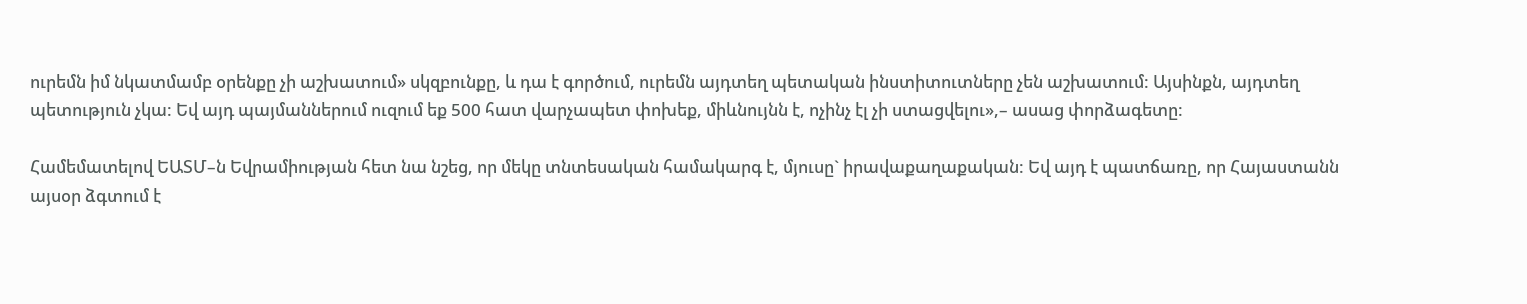ուրեմն իմ նկատմամբ օրենքը չի աշխատում» սկզբունքը, և դա է գործում, ուրեմն այդտեղ պետական ինստիտուտները չեն աշխատում: Այսինքն, այդտեղ պետություն չկա: Եվ այդ պայմաններում ուզում եք 500 հատ վարչապետ փոխեք, միևնույնն է, ոչինչ էլ չի ստացվելու»,– ասաց փորձագետը:

Համեմատելով ԵԱՏՄ–ն Եվրամիության հետ նա նշեց, որ մեկը տնտեսական համակարգ է, մյուսը` իրավաքաղաքական: Եվ այդ է պատճառը, որ Հայաստանն այսօր ձգտում է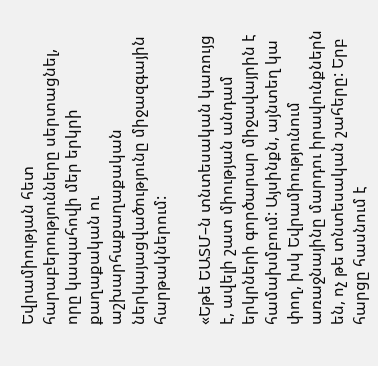Եվրամիության հետ հարաբերությունները սերտացնել, որը կապահովի մեր երկրի քաղաքական ու աշխարհաքաղաքական ներկայացվածությունը միջազգային հարթակներում:

«Եթե ԵԱՏՄ–ն տնտեսական կառույց է, ավելի շատ միության անդամ երկրների գործարար միջավայրին է համախմբում: Այսինքն, այնտեղ կա փող, իսկ Եվրամիությունում առաջնայինը մարդու իրավունքներն են, ոչ թե տնտեսական շահերը: Երբ հարցը հասնում է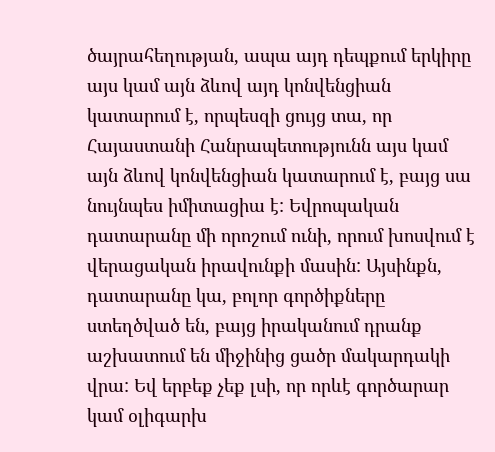ծայրահեղության, ապա այդ դեպքում երկիրը այս կամ այն ձևով այդ կոնվենցիան կատարում է, որպեսզի ցույց տա, որ Հայաստանի Հանրապետությունն այս կամ այն ձևով կոնվենցիան կատարում է, բայց սա նույնպես իմիտացիա է: Եվրոպական դատարանը մի որոշում ունի, որում խոսվում է վերացական իրավունքի մասին: Այսինքն, դատարանը կա, բոլոր գործիքները ստեղծված են, բայց իրականում դրանք աշխատում են միջինից ցածր մակարդակի վրա: Եվ երբեք չեք լսի, որ որևէ գործարար կամ օլիգարխ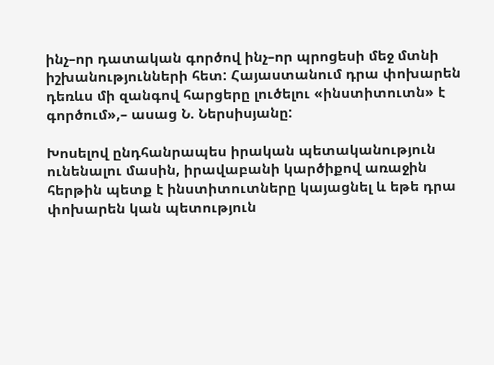ինչ–որ դատական գործով ինչ–որ պրոցեսի մեջ մտնի իշխանությունների հետ: Հայաստանում դրա փոխարեն դեռևս մի զանգով հարցերը լուծելու «ինստիտուտն» է գործում»,– ասաց Ն. Ներսիսյանը:

Խոսելով ընդհանրապես իրական պետականություն ունենալու մասին, իրավաբանի կարծիքով առաջին հերթին պետք է ինստիտուտները կայացնել և եթե դրա փոխարեն կան պետություն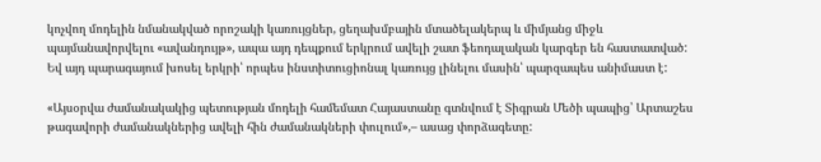կոչվող մոդելին նմանակված որոշակի կառույցներ, ցեղախմբային մտածելակերպ և միմյանց միջև պայմանավորվելու «ավանդույթ», ապա այդ դեպքում երկրում ավելի շատ ֆեոդալական կարգեր են հաստատված: Եվ այդ պարագայում խոսել երկրի՝ որպես ինստիտուցիոնալ կառույց լինելու մասին՝ պարզապես անիմաստ է:

«Այսօրվա ժամանակակից պետության մոդելի համեմատ Հայաստանը գտնվում է Տիգրան Մեծի պապից՝ Արտաշես թագավորի ժամանակներից ավելի հին ժամանակների փուլում»,– ասաց փորձագետը: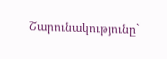Շարունակությունը`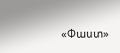«Փաստ»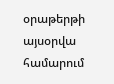օրաթերթի այսօրվա համարում